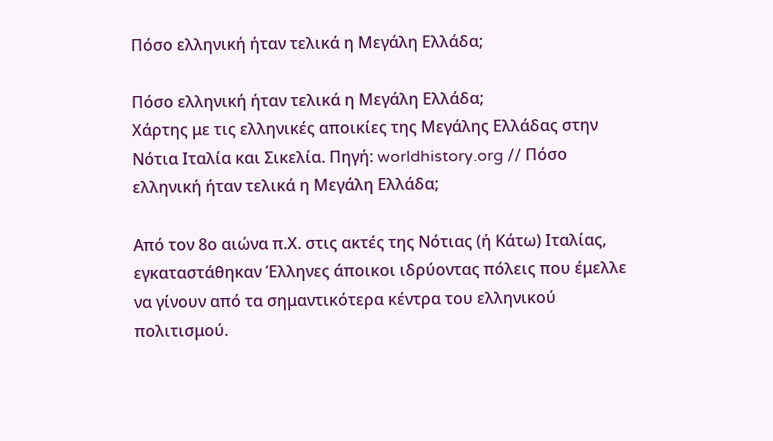Πόσο ελληνική ήταν τελικά η Μεγάλη Ελλάδα;

Πόσο ελληνική ήταν τελικά η Μεγάλη Ελλάδα;
Χάρτης με τις ελληνικές αποικίες της Μεγάλης Ελλάδας στην Νότια Ιταλία και Σικελία. Πηγή: worldhistory.org // Πόσο ελληνική ήταν τελικά η Μεγάλη Ελλάδα;

Από τον 8ο αιώνα π.Χ. στις ακτές της Νότιας (ή Κάτω) Ιταλίας, εγκαταστάθηκαν Έλληνες άποικοι ιδρύοντας πόλεις που έμελλε να γίνουν από τα σημαντικότερα κέντρα του ελληνικού πολιτισμού.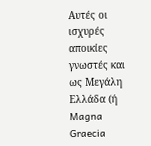Αυτές οι ισχυρές αποικίες γνωστές και ως Μεγάλη Ελλάδα (ή Magna Graecia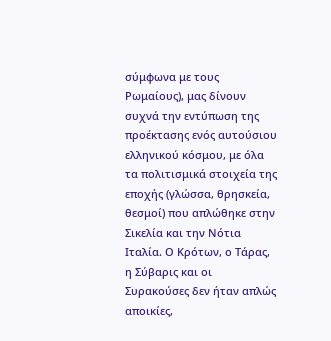σύμφωνα με τους Ρωμαίους), μας δίνουν συχνά την εντύπωση της προέκτασης ενός αυτούσιου ελληνικού κόσμου, με όλα τα πολιτισμικά στοιχεία της εποχής (γλώσσα, θρησκεία, θεσμοί) που απλώθηκε στην Σικελία και την Νότια Ιταλία. Ο Κρότων, ο Τάρας, η Σύβαρις και οι Συρακούσες δεν ήταν απλώς αποικίες,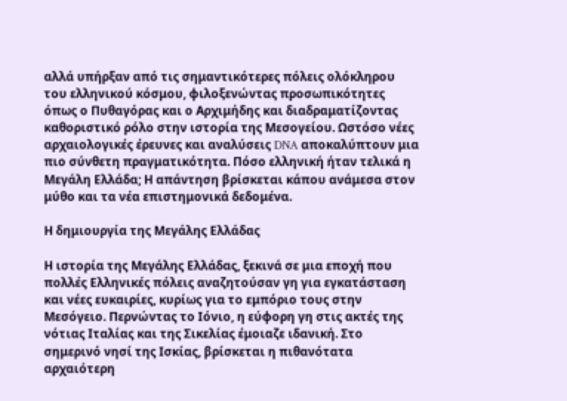αλλά υπήρξαν από τις σημαντικότερες πόλεις ολόκληρου του ελληνικού κόσμου, φιλοξενώντας προσωπικότητες όπως ο Πυθαγόρας και ο Αρχιμήδης και διαδραματίζοντας καθοριστικό ρόλο στην ιστορία της Μεσογείου. Ωστόσο νέες αρχαιολογικές έρευνες και αναλύσεις DNA αποκαλύπτουν μια πιο σύνθετη πραγματικότητα. Πόσο ελληνική ήταν τελικά η Μεγάλη Ελλάδα; Η απάντηση βρίσκεται κάπου ανάμεσα στον μύθο και τα νέα επιστημονικά δεδομένα.

Η δημιουργία της Μεγάλης Ελλάδας

Η ιστορία της Μεγάλης Ελλάδας, ξεκινά σε μια εποχή που πολλές Ελληνικές πόλεις αναζητούσαν γη για εγκατάσταση και νέες ευκαιρίες, κυρίως για το εμπόριο τους στην Μεσόγειο. Περνώντας το Ιόνιο, η εύφορη γη στις ακτές της νότιας Ιταλίας και της Σικελίας έμοιαζε ιδανική. Στο σημερινό νησί της Ισκίας, βρίσκεται η πιθανότατα αρχαιότερη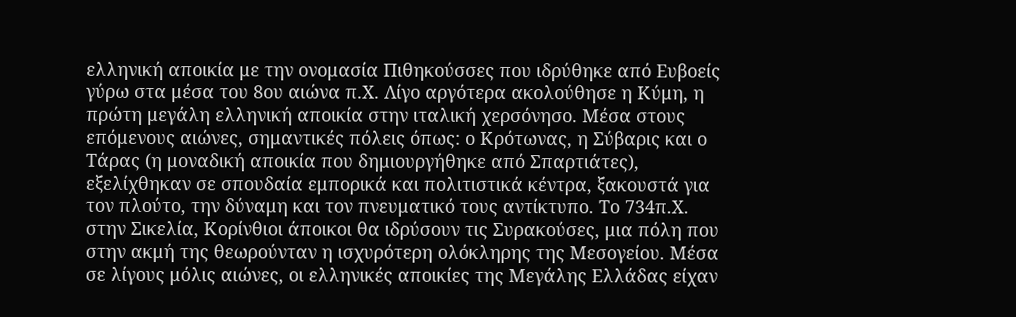ελληνική αποικία με την ονομασία Πιθηκούσσες που ιδρύθηκε από Ευβοείς γύρω στα μέσα του 8ου αιώνα π.Χ. Λίγο αργότερα ακολούθησε η Κύμη, η πρώτη μεγάλη ελληνική αποικία στην ιταλική χερσόνησο. Μέσα στους επόμενους αιώνες, σημαντικές πόλεις όπως: ο Κρότωνας, η Σύβαρις και ο Τάρας (η μοναδική αποικία που δημιουργήθηκε από Σπαρτιάτες), εξελίχθηκαν σε σπουδαία εμπορικά και πολιτιστικά κέντρα, ξακουστά για τον πλούτο, την δύναμη και τον πνευματικό τους αντίκτυπο. Το 734π.Χ. στην Σικελία, Κορίνθιοι άποικοι θα ιδρύσουν τις Συρακούσες, μια πόλη που στην ακμή της θεωρούνταν η ισχυρότερη ολόκληρης της Μεσογείου. Μέσα σε λίγους μόλις αιώνες, οι ελληνικές αποικίες της Μεγάλης Ελλάδας είχαν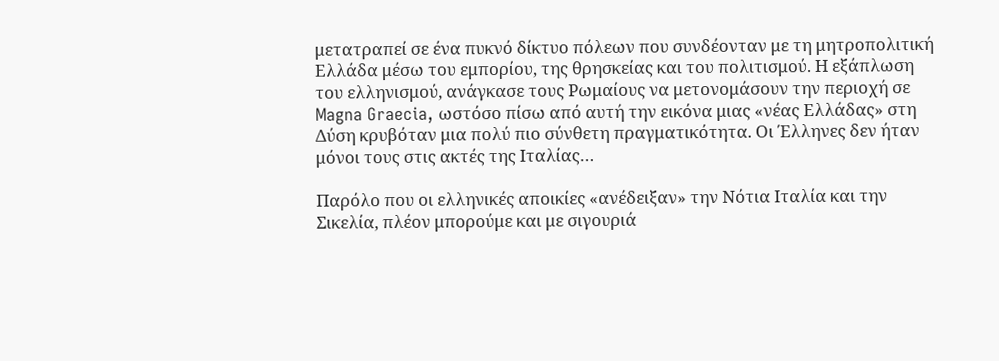μετατραπεί σε ένα πυκνό δίκτυο πόλεων που συνδέονταν με τη μητροπολιτική Ελλάδα μέσω του εμπορίου, της θρησκείας και του πολιτισμού. Η εξάπλωση του ελληνισμού, ανάγκασε τους Ρωμαίους να μετονομάσουν την περιοχή σε Magna Graecia, ωστόσο πίσω από αυτή την εικόνα μιας «νέας Ελλάδας» στη Δύση κρυβόταν μια πολύ πιο σύνθετη πραγματικότητα. Οι Έλληνες δεν ήταν μόνοι τους στις ακτές της Ιταλίας…

Παρόλο που οι ελληνικές αποικίες «ανέδειξαν» την Νότια Ιταλία και την Σικελία, πλέον μπορούμε και με σιγουριά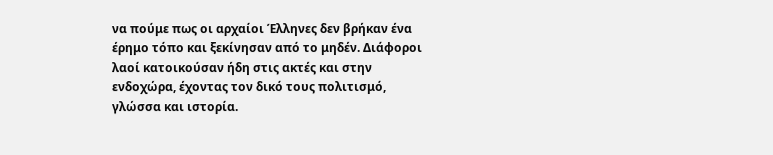να πούμε πως οι αρχαίοι Έλληνες δεν βρήκαν ένα έρημο τόπο και ξεκίνησαν από το μηδέν. Διάφοροι λαοί κατοικούσαν ήδη στις ακτές και στην ενδοχώρα, έχοντας τον δικό τους πολιτισμό, γλώσσα και ιστορία.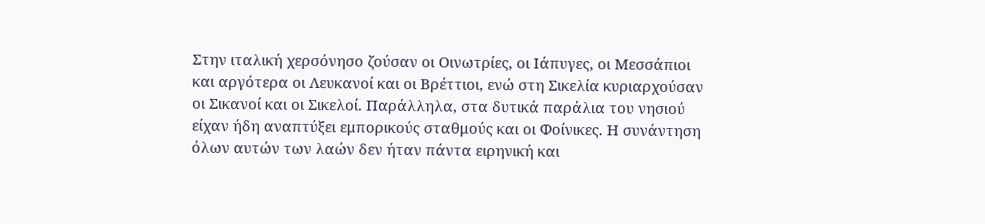Στην ιταλική χερσόνησο ζούσαν οι Οινωτρίες, οι Ιάπυγες, οι Μεσσάπιοι και αργότερα οι Λευκανοί και οι Βρέττιοι, ενώ στη Σικελία κυριαρχούσαν οι Σικανοί και οι Σικελοί. Παράλληλα, στα δυτικά παράλια του νησιού είχαν ήδη αναπτύξει εμπορικούς σταθμούς και οι Φοίνικες. Η συνάντηση όλων αυτών των λαών δεν ήταν πάντα ειρηνική και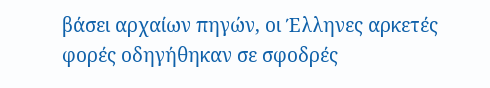βάσει αρχαίων πηγών, οι Έλληνες αρκετές φορές οδηγήθηκαν σε σφοδρές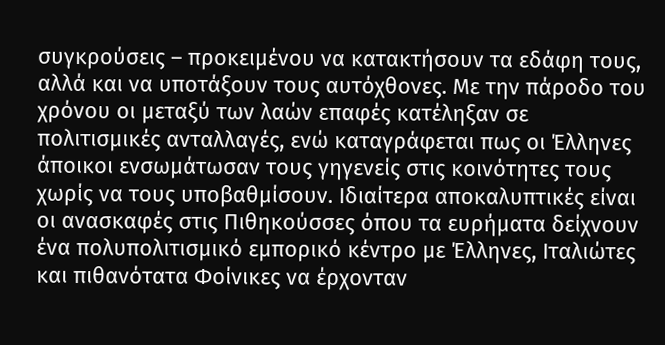συγκρούσεις – προκειμένου να κατακτήσουν τα εδάφη τους, αλλά και να υποτάξουν τους αυτόχθονες. Με την πάροδο του χρόνου οι μεταξύ των λαών επαφές κατέληξαν σε πολιτισμικές ανταλλαγές, ενώ καταγράφεται πως οι Έλληνες άποικοι ενσωμάτωσαν τους γηγενείς στις κοινότητες τους χωρίς να τους υποβαθμίσουν. Ιδιαίτερα αποκαλυπτικές είναι οι ανασκαφές στις Πιθηκούσσες όπου τα ευρήματα δείχνουν ένα πολυπολιτισμικό εμπορικό κέντρο με Έλληνες, Ιταλιώτες και πιθανότατα Φοίνικες να έρχονταν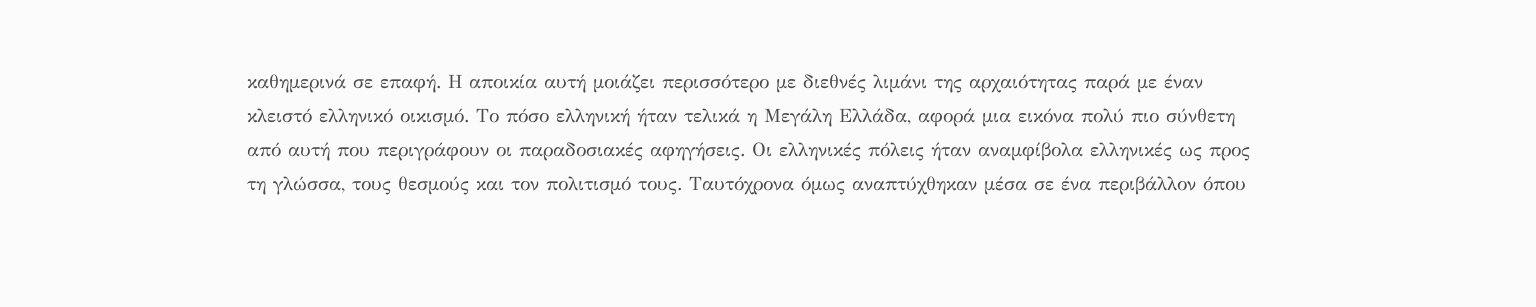καθημερινά σε επαφή. Η αποικία αυτή μοιάζει περισσότερο με διεθνές λιμάνι της αρχαιότητας παρά με έναν κλειστό ελληνικό οικισμό. Το πόσο ελληνική ήταν τελικά η Μεγάλη Ελλάδα, αφορά μια εικόνα πολύ πιο σύνθετη από αυτή που περιγράφουν οι παραδοσιακές αφηγήσεις. Οι ελληνικές πόλεις ήταν αναμφίβολα ελληνικές ως προς τη γλώσσα, τους θεσμούς και τον πολιτισμό τους. Ταυτόχρονα όμως αναπτύχθηκαν μέσα σε ένα περιβάλλον όπου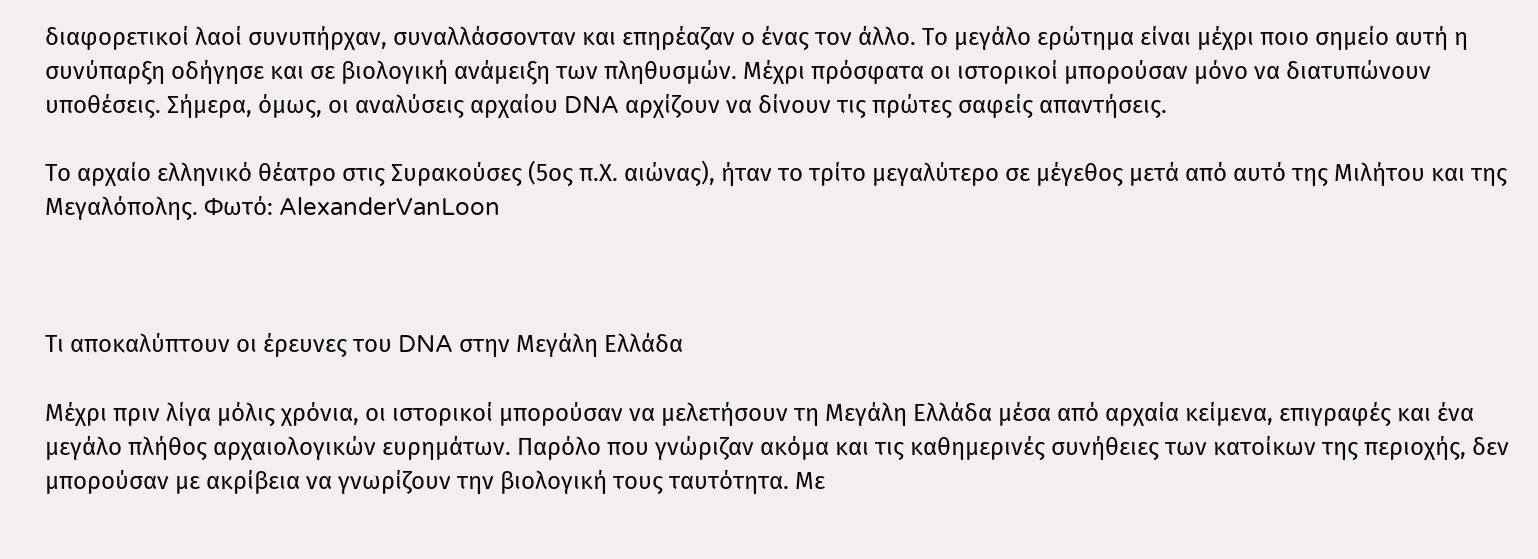διαφορετικοί λαοί συνυπήρχαν, συναλλάσσονταν και επηρέαζαν ο ένας τον άλλο. Το μεγάλο ερώτημα είναι μέχρι ποιο σημείο αυτή η συνύπαρξη οδήγησε και σε βιολογική ανάμειξη των πληθυσμών. Μέχρι πρόσφατα οι ιστορικοί μπορούσαν μόνο να διατυπώνουν υποθέσεις. Σήμερα, όμως, οι αναλύσεις αρχαίου DNA αρχίζουν να δίνουν τις πρώτες σαφείς απαντήσεις.

Το αρχαίο ελληνικό θέατρο στις Συρακούσες (5ος π.Χ. αιώνας), ήταν το τρίτο μεγαλύτερο σε μέγεθος μετά από αυτό της Μιλήτου και της Μεγαλόπολης. Φωτό: AlexanderVanLoon



Τι αποκαλύπτουν οι έρευνες του DNA στην Μεγάλη Ελλάδα

Μέχρι πριν λίγα μόλις χρόνια, οι ιστορικοί μπορούσαν να μελετήσουν τη Μεγάλη Ελλάδα μέσα από αρχαία κείμενα, επιγραφές και ένα μεγάλο πλήθος αρχαιολογικών ευρημάτων. Παρόλο που γνώριζαν ακόμα και τις καθημερινές συνήθειες των κατοίκων της περιοχής, δεν μπορούσαν με ακρίβεια να γνωρίζουν την βιολογική τους ταυτότητα. Με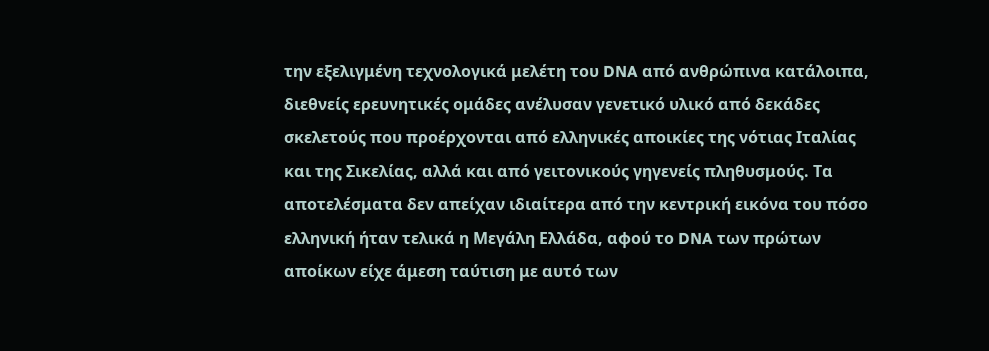την εξελιγμένη τεχνολογικά μελέτη του DNA από ανθρώπινα κατάλοιπα, διεθνείς ερευνητικές ομάδες ανέλυσαν γενετικό υλικό από δεκάδες σκελετούς που προέρχονται από ελληνικές αποικίες της νότιας Ιταλίας και της Σικελίας, αλλά και από γειτονικούς γηγενείς πληθυσμούς. Τα αποτελέσματα δεν απείχαν ιδιαίτερα από την κεντρική εικόνα του πόσο ελληνική ήταν τελικά η Μεγάλη Ελλάδα, αφού το DNA των πρώτων αποίκων είχε άμεση ταύτιση με αυτό των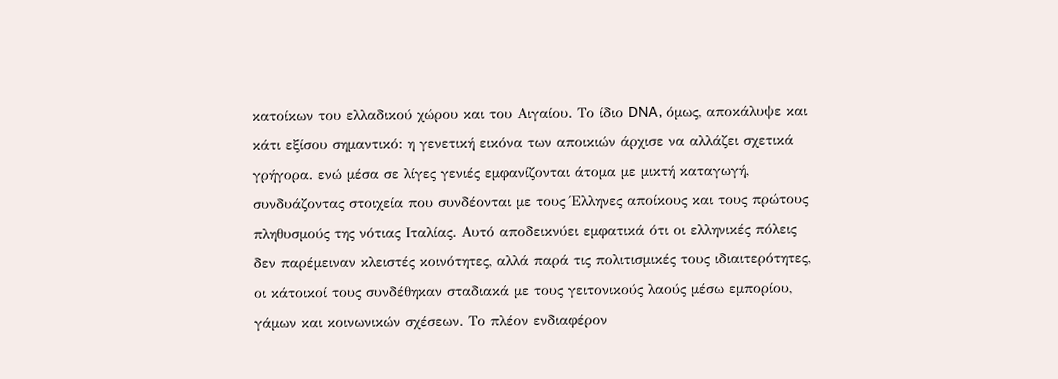κατοίκων του ελλαδικού χώρου και του Αιγαίου. Το ίδιο DNA, όμως, αποκάλυψε και κάτι εξίσου σημαντικό: η γενετική εικόνα των αποικιών άρχισε να αλλάζει σχετικά γρήγορα. ενώ μέσα σε λίγες γενιές εμφανίζονται άτομα με μικτή καταγωγή, συνδυάζοντας στοιχεία που συνδέονται με τους Έλληνες αποίκους και τους πρώτους πληθυσμούς της νότιας Ιταλίας. Αυτό αποδεικνύει εμφατικά ότι οι ελληνικές πόλεις δεν παρέμειναν κλειστές κοινότητες, αλλά παρά τις πολιτισμικές τους ιδιαιτερότητες, οι κάτοικοί τους συνδέθηκαν σταδιακά με τους γειτονικούς λαούς μέσω εμπορίου, γάμων και κοινωνικών σχέσεων. Το πλέον ενδιαφέρον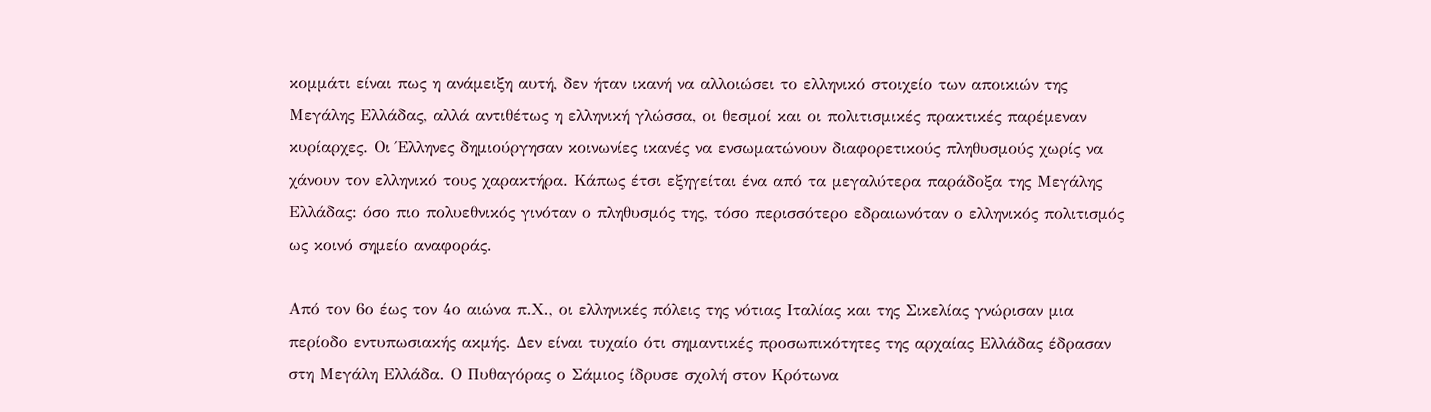κομμάτι είναι πως η ανάμειξη αυτή, δεν ήταν ικανή να αλλοιώσει το ελληνικό στοιχείο των αποικιών της Μεγάλης Ελλάδας, αλλά αντιθέτως η ελληνική γλώσσα, οι θεσμοί και οι πολιτισμικές πρακτικές παρέμεναν κυρίαρχες. Οι Έλληνες δημιούργησαν κοινωνίες ικανές να ενσωματώνουν διαφορετικούς πληθυσμούς χωρίς να χάνουν τον ελληνικό τους χαρακτήρα. Κάπως έτσι εξηγείται ένα από τα μεγαλύτερα παράδοξα της Μεγάλης Ελλάδας: όσο πιο πολυεθνικός γινόταν ο πληθυσμός της, τόσο περισσότερο εδραιωνόταν ο ελληνικός πολιτισμός ως κοινό σημείο αναφοράς.

Από τον 6ο έως τον 4ο αιώνα π.Χ., οι ελληνικές πόλεις της νότιας Ιταλίας και της Σικελίας γνώρισαν μια περίοδο εντυπωσιακής ακμής. Δεν είναι τυχαίο ότι σημαντικές προσωπικότητες της αρχαίας Ελλάδας έδρασαν στη Μεγάλη Ελλάδα. Ο Πυθαγόρας ο Σάμιος ίδρυσε σχολή στον Κρότωνα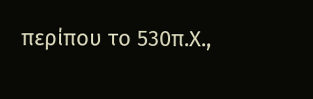περίπου το 530π.Χ.,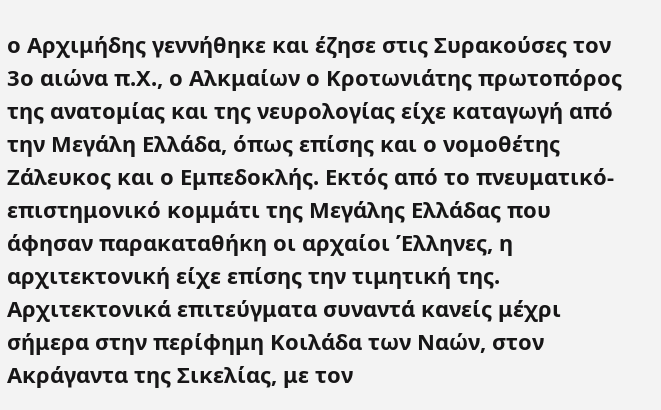ο Αρχιμήδης γεννήθηκε και έζησε στις Συρακούσες τον 3ο αιώνα π.Χ., ο Αλκμαίων ο Κροτωνιάτης πρωτοπόρος της ανατομίας και της νευρολογίας είχε καταγωγή από την Μεγάλη Ελλάδα, όπως επίσης και ο νομοθέτης Ζάλευκος και ο Εμπεδοκλής. Εκτός από το πνευματικό- επιστημονικό κομμάτι της Μεγάλης Ελλάδας που άφησαν παρακαταθήκη οι αρχαίοι Έλληνες, η  αρχιτεκτονική είχε επίσης την τιμητική της. Αρχιτεκτονικά επιτεύγματα συναντά κανείς μέχρι σήμερα στην περίφημη Κοιλάδα των Ναών, στον Ακράγαντα της Σικελίας, με τον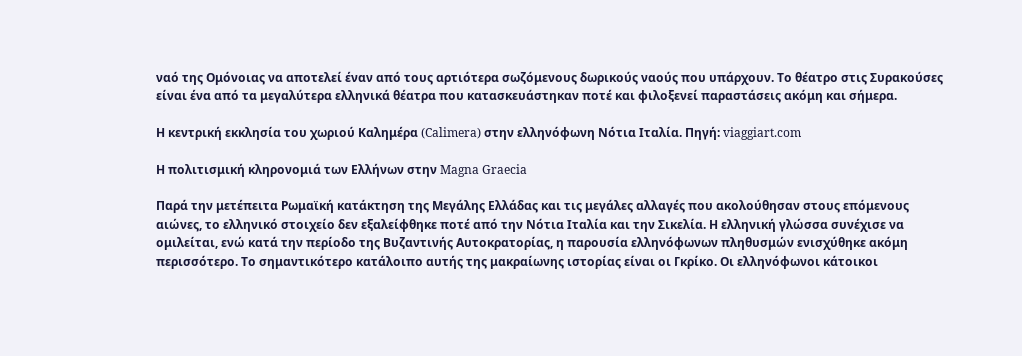ναό της Ομόνοιας να αποτελεί έναν από τους αρτιότερα σωζόμενους δωρικούς ναούς που υπάρχουν. Το θέατρο στις Συρακούσες είναι ένα από τα μεγαλύτερα ελληνικά θέατρα που κατασκευάστηκαν ποτέ και φιλοξενεί παραστάσεις ακόμη και σήμερα.

Η κεντρική εκκλησία του χωριού Καλημέρα (Calimera) στην ελληνόφωνη Νότια Ιταλία. Πηγή: viaggiart.com

Η πολιτισμική κληρονομιά των Ελλήνων στην Magna Graecia

Παρά την μετέπειτα Ρωμαϊκή κατάκτηση της Μεγάλης Ελλάδας και τις μεγάλες αλλαγές που ακολούθησαν στους επόμενους αιώνες, το ελληνικό στοιχείο δεν εξαλείφθηκε ποτέ από την Νότια Ιταλία και την Σικελία. Η ελληνική γλώσσα συνέχισε να ομιλείται, ενώ κατά την περίοδο της Βυζαντινής Αυτοκρατορίας, η παρουσία ελληνόφωνων πληθυσμών ενισχύθηκε ακόμη περισσότερο. Το σημαντικότερο κατάλοιπο αυτής της μακραίωνης ιστορίας είναι οι Γκρίκο. Οι ελληνόφωνοι κάτοικοι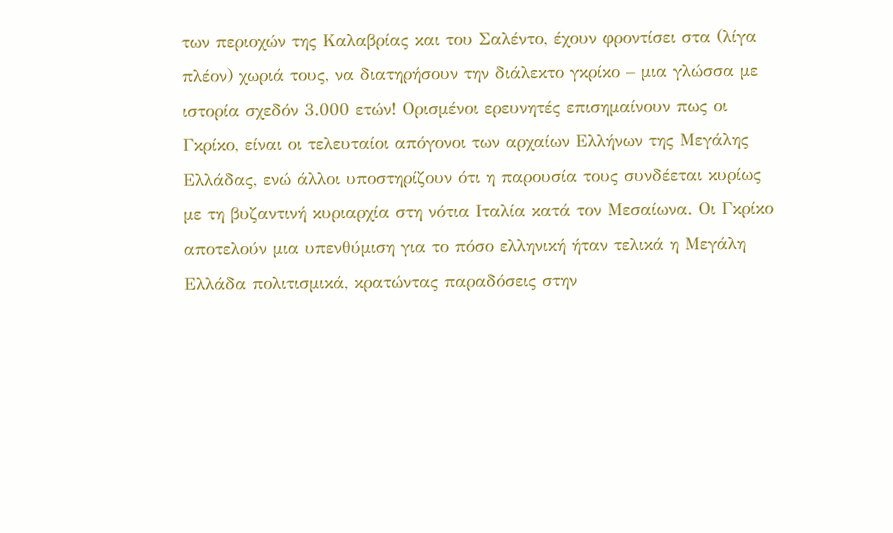των περιοχών της Καλαβρίας και του Σαλέντο, έχουν φροντίσει στα (λίγα πλέον) χωριά τους, να διατηρήσουν την διάλεκτο γκρίκο – μια γλώσσα με ιστορία σχεδόν 3.000 ετών! Ορισμένοι ερευνητές επισημαίνουν πως οι Γκρίκο, είναι οι τελευταίοι απόγονοι των αρχαίων Ελλήνων της Μεγάλης Ελλάδας, ενώ άλλοι υποστηρίζουν ότι η παρουσία τους συνδέεται κυρίως με τη βυζαντινή κυριαρχία στη νότια Ιταλία κατά τον Μεσαίωνα. Οι Γκρίκο αποτελούν μια υπενθύμιση για το πόσο ελληνική ήταν τελικά η Μεγάλη Ελλάδα πολιτισμικά, κρατώντας παραδόσεις στην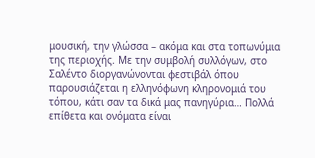μουσική, την γλώσσα – ακόμα και στα τοπωνύμια της περιοχής. Με την συμβολή συλλόγων, στο Σαλέντο διοργανώνονται φεστιβάλ όπου παρουσιάζεται η ελληνόφωνη κληρονομιά του τόπου, κάτι σαν τα δικά μας πανηγύρια… Πολλά επίθετα και ονόματα είναι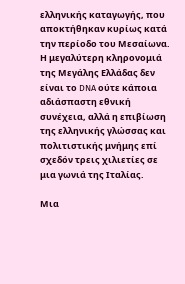ελληνικής καταγωγής, που αποκτήθηκαν κυρίως κατά την περίοδο του Μεσαίωνα. Η μεγαλύτερη κληρονομιά της Μεγάλης Ελλάδας δεν είναι το DNA ούτε κάποια αδιάσπαστη εθνική συνέχεια, αλλά η επιβίωση της ελληνικής γλώσσας και πολιτιστικής μνήμης επί σχεδόν τρεις χιλιετίες σε μια γωνιά της Ιταλίας.

Μια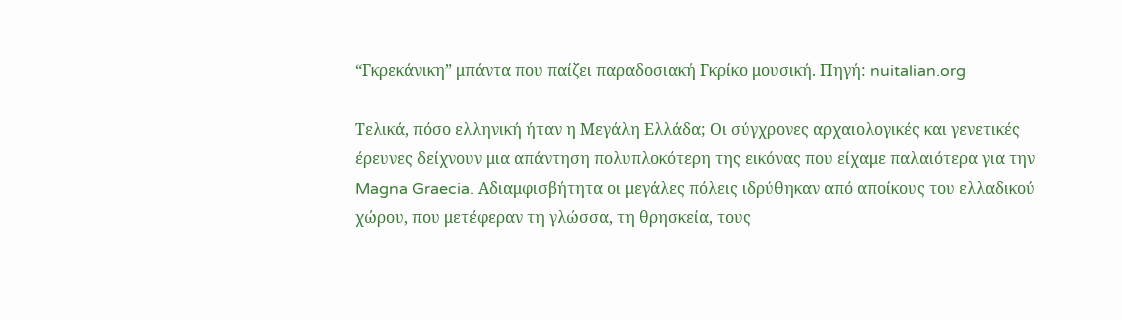“Γκρεκάνικη” μπάντα που παίζει παραδοσιακή Γκρίκο μουσική. Πηγή: nuitalian.org

Τελικά, πόσο ελληνική ήταν η Μεγάλη Ελλάδα; Οι σύγχρονες αρχαιολογικές και γενετικές έρευνες δείχνουν μια απάντηση πολυπλοκότερη της εικόνας που είχαμε παλαιότερα για την Magna Graecia. Αδιαμφισβήτητα οι μεγάλες πόλεις ιδρύθηκαν από αποίκους του ελλαδικού χώρου, που μετέφεραν τη γλώσσα, τη θρησκεία, τους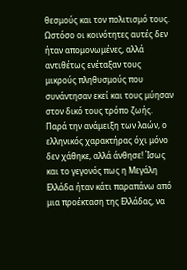θεσμούς και τον πολιτισμό τους. Ωστόσο οι κοινότητες αυτές δεν ήταν απομονωμένες, αλλά αντιθέτως ενέταξαν τους μικρούς πληθυσμούς που συνάντησαν εκεί και τους μύησαν στον δικό τους τρόπο ζωής. Παρά την ανάμειξη των λαών, ο ελληνικός χαρακτήρας όχι μόνο δεν χάθηκε, αλλά άνθησε! Ίσως και το γεγονός πως η Μεγάλη Ελλάδα ήταν κάτι παραπάνω από μια προέκταση της Ελλάδας, να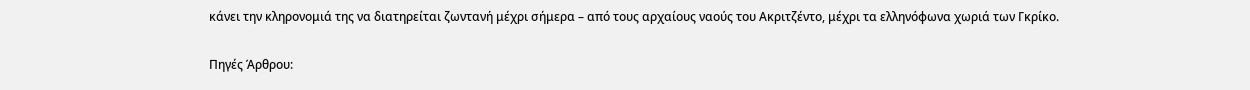κάνει την κληρονομιά της να διατηρείται ζωντανή μέχρι σήμερα – από τους αρχαίους ναούς του Ακριτζέντο, μέχρι τα ελληνόφωνα χωριά των Γκρίκο.

Πηγές Άρθρου: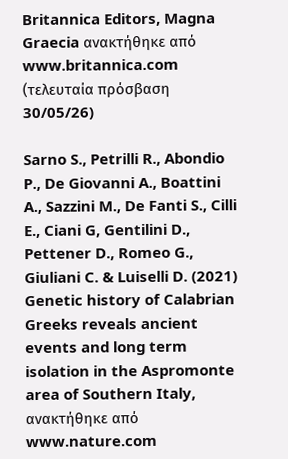Britannica Editors, Magna Graecia ανακτήθηκε από www.britannica.com (τελευταία πρόσβαση 30/05/26)

Sarno S., Petrilli R., Abondio P., De Giovanni A., Boattini A., Sazzini M., De Fanti S., Cilli E., Ciani G, Gentilini D., Pettener D., Romeo G., Giuliani C. & Luiselli D. (2021) Genetic history of Calabrian Greeks reveals ancient events and long term isolation in the Aspromonte area of Southern Italy, ανακτήθηκε από www.nature.com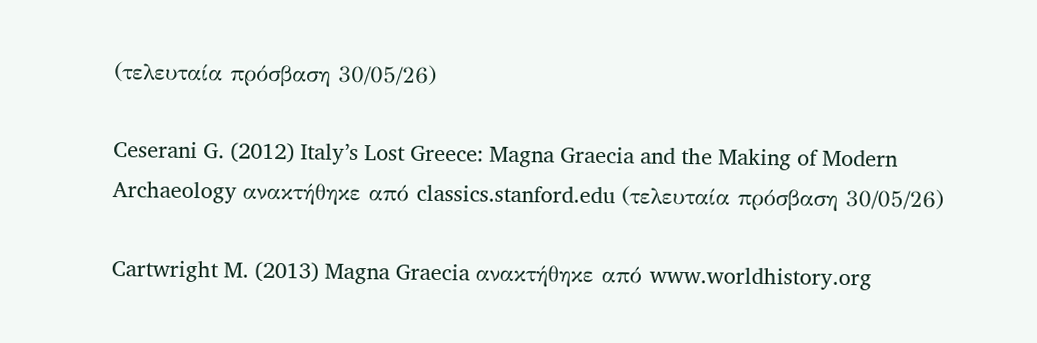(τελευταία πρόσβαση 30/05/26)

Ceserani G. (2012) Italy’s Lost Greece: Magna Graecia and the Making of Modern Archaeology ανακτήθηκε από classics.stanford.edu (τελευταία πρόσβαση 30/05/26)

Cartwright M. (2013) Magna Graecia ανακτήθηκε από www.worldhistory.org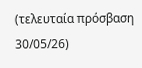(τελευταία πρόσβαση 30/05/26)